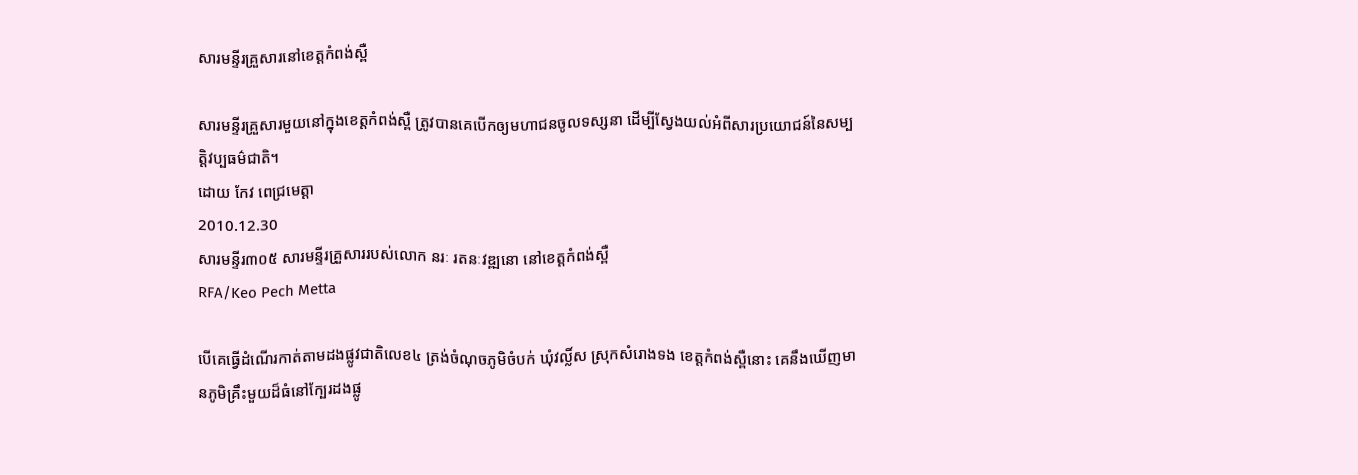សារមន្ទីរគ្រួសារនៅខេត្តកំពង់ស្ពឺ

សារមន្ទីរគ្រួសារមួយនៅក្នុងខេត្តកំពង់ស្ពឺ ត្រូវបានគេបើកឲ្យមហាជនចូលទស្សនា ដើម្បីស្វែងយល់អំពីសារប្រយោជន៍នៃសម្បត្តិវប្បធម៌ជាតិ។
ដោយ កែវ ពេជ្រមេត្តា
2010.12.30
សារមន្ទីរ៣០៥ សារមន្ទីរគ្រួសាររបស់លោក នរៈ រតនៈវឌ្ឍនោ នៅខេត្តកំពង់ស្ពឺ
RFA/Keo Pech Metta

បើគេធ្វើដំណើរកាត់តាមដងផ្លូវជាតិលេខ៤ ត្រង់ចំណុចភូមិចំបក់ ឃុំវល្លិ៍ស ស្រុកសំរោងទង ខេត្តកំពង់ស្ពឺនោះ គេនឹងឃើញមានភូមិគ្រឹះមួយដ៏ធំនៅក្បែរដងផ្លូ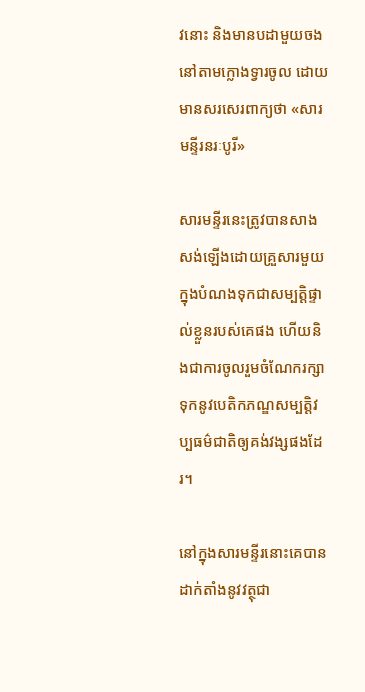វនោះ និងមានបដាមួយចងនៅតាមក្លោងទ្វារចូល ដោយមានសរសេរពាក្យថា «សារមន្ទីរនរៈបូរី»

សារមន្ទីរនេះត្រូវបានសាងសង់ឡើងដោយគ្រួសារមួយ ក្នុងបំណងទុកជាសម្បត្តិផ្ទាល់ខ្លួនរបស់គេផង ហើយនិងជាការចូលរួមចំណែករក្សាទុកនូវបេតិកភណ្ឌសម្បត្តិវប្បធម៌ជាតិឲ្យគង់វង្សផងដែរ។

នៅក្នុងសារមន្ទីរនោះគេបានដាក់តាំងនូវវត្ថុជា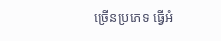ច្រើនប្រភេទ ធ្វើអំ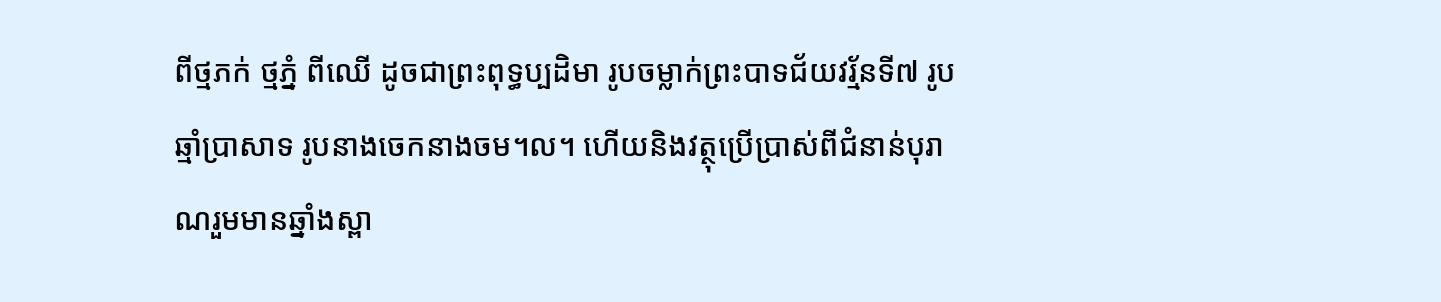ពីថ្មភក់ ថ្មភ្នំ ពីឈើ ដូចជាព្រះពុទ្ធប្បដិមា រូបចម្លាក់ព្រះបាទជ័យវរ្ម័នទី៧ រូបឆ្មាំប្រាសាទ រូបនាងចេកនាងចម។ល។ ហើយនិងវត្ថុប្រើប្រាស់ពីជំនាន់បុរាណរួមមានឆ្នាំងស្ពា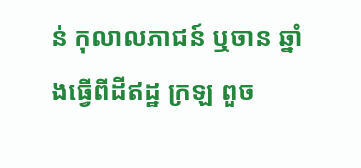ន់ កុលាលភាជន៍ ឬចាន ឆ្នាំងធ្វើពីដីឥដ្ឋ ក្រឡ ពួច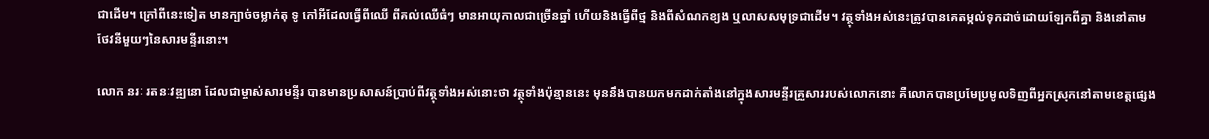ជាដើម។ ក្រៅពីនេះទៀត មានក្បាច់ចម្លាក់តុ ទូ កៅអីដែលធ្វើពីឈើ ពីគល់ឈើធំៗ មានអាយុកាលជាច្រើនឆ្នាំ ហើយនិងធ្វើពីថ្ម និងពីសំណកខ្យង ឬលាសសមុទ្រជាដើម។ វត្ថុទាំងអស់នេះត្រូវបានគេតម្កល់ទុកដាច់ដោយឡែកពីគ្នា និងនៅតាមថែវនីមួយៗនៃសារមន្ទីរនោះ។

លោក នរៈ រតនៈវឌ្ឍនោ ដែលជាម្ចាស់សារមន្ទីរ បានមានប្រសាសន៍ប្រាប់ពីវត្ថុទាំងអស់នោះថា វត្ថុទាំងប៉ុន្មាននេះ មុននឹងបានយកមកដាក់តាំងនៅក្នុងសារមន្ទីរគ្រួសាររបស់លោកនោះ គឺលោកបានប្រមែប្រមូលទិញពីអ្នកស្រុកនៅតាមខេត្តផ្សេង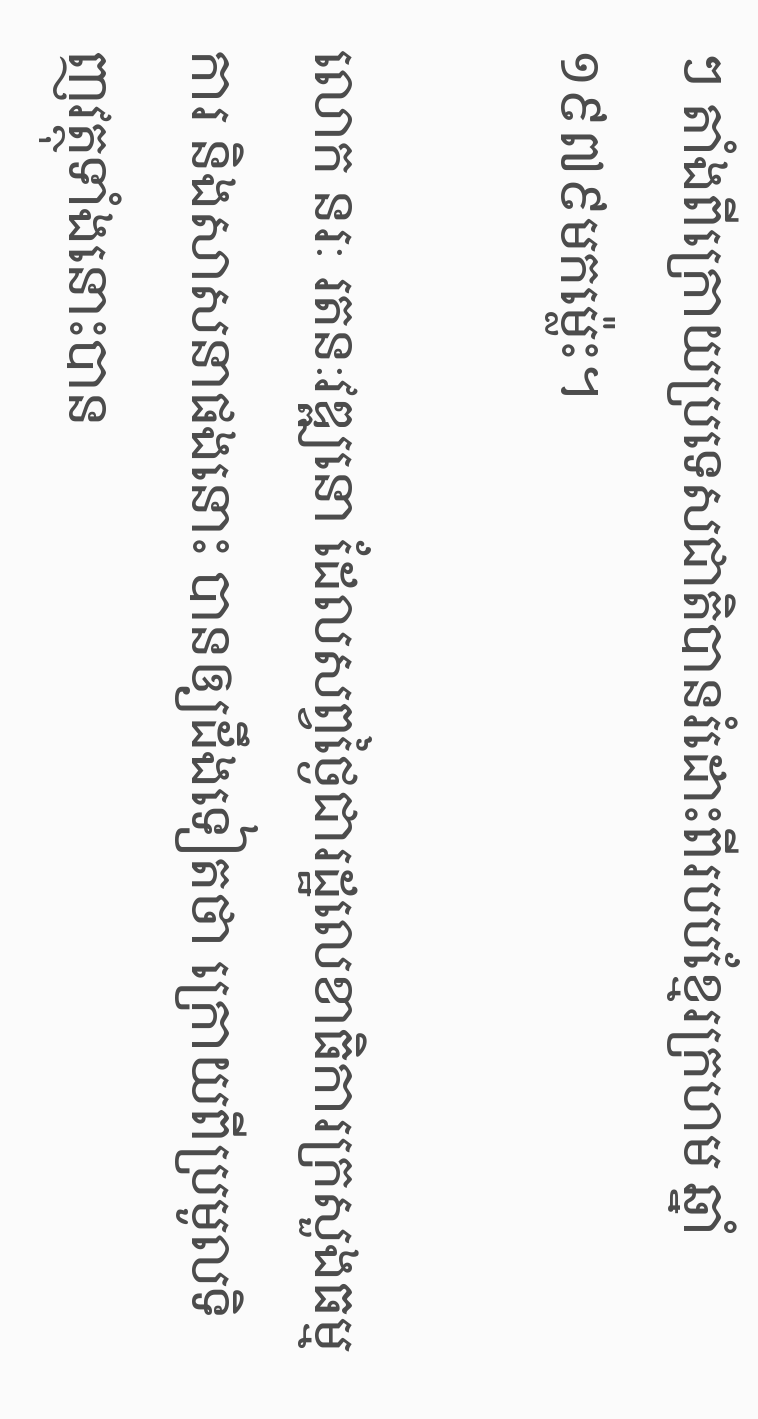ៗ តាំងពីក្រោយប្រទេសជាតិបានរំដោះពីរបបខ្មែរក្រហម ឆ្នាំ១៩៧៩មកម្ល៉េះ។

លោក នរៈ រតនៈវឌ្ឍនោ ដែលសព្វថ្ងៃជារដ្ឋលេខាធិការក្រសួងធម្មការ និងសាសនាផងនោះ បានឲ្យដឹងទៀតថា ក្រោយពីប្រមូលទិញវត្ថុទាំងនោះបាន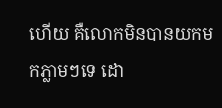ហើយ គឺលោកមិនបានយកមកភ្លាមៗទេ ដោ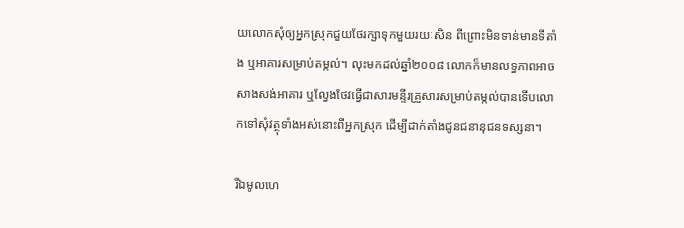យលោកសុំឲ្យអ្នកស្រុកជួយថែរក្សាទុកមួយរយៈសិន ពីព្រោះមិនទាន់មានទីតាំង ឬអាគារសម្រាប់តម្កល់។ លុះមកដល់ឆ្នាំ២០០៨ លោកក៏មានលទ្ធភាពអាចសាងសង់អាគារ ឬល្វែងថែវធ្វើជាសារមន្ទីរគ្រួសារសម្រាប់តម្កល់បានទើបលោកទៅសុំវត្ថុទាំងអស់នោះពីអ្នកស្រុក ដើម្បីដាក់តាំងជូនជនានុជនទស្សនា។

រីឯមូលហេ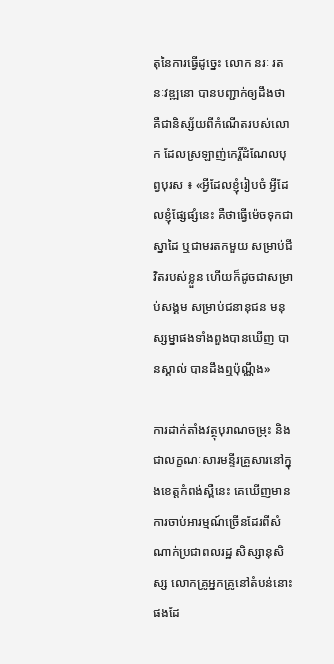តុនៃការធ្វើដូច្នេះ លោក នរៈ រតនៈវឌ្ឍនោ បានបញ្ជាក់ឲ្យដឹងថា គឺជានិស្ស័យពីកំណើតរបស់លោក ដែលស្រឡាញ់កេរ្តិ៍ដំណែលបុព្វបុរស ៖ «អ្វីដែលខ្ញុំរៀបចំ អ្វីដែលខ្ញុំផ្សែផ្សំនេះ គឺថាធ្វើម៉េចទុកជាស្នាដៃ ឬជាមរតកមួយ សម្រាប់ជីវិតរបស់ខ្លួន ហើយក៏ដូចជាសម្រាប់សង្គម សម្រាប់ជនានុជន មនុស្សម្នាផងទាំងពួងបានឃើញ បានស្គាល់ បានដឹងឮប៉ុណ្ណឹង»

ការដាក់តាំងវត្ថុបុរាណចម្រុះ និងជាលក្ខណៈសារមន្ទីរគ្រួសារនៅក្នុងខេត្តកំពង់ស្ពឺនេះ គេឃើញមានការចាប់អារម្មណ៍ច្រើនដែរពីសំណាក់ប្រជាពលរដ្ឋ សិស្សានុសិស្ស លោកគ្រូអ្នកគ្រូនៅតំបន់នោះផងដែ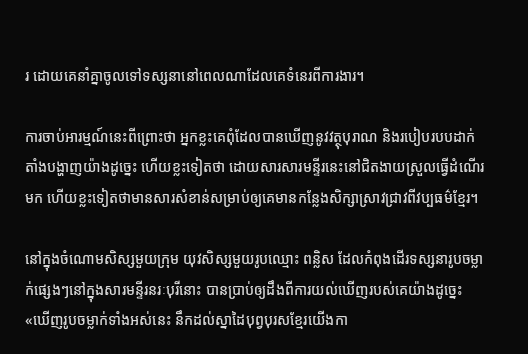រ ដោយគេនាំគ្នាចូលទៅទស្សនានៅពេលណាដែលគេទំនេរពីការងារ។

ការចាប់អារម្មណ៍នេះពីព្រោះថា អ្នកខ្លះគេពុំដែលបានឃើញនូវវត្ថុបុរាណ និងរបៀបរបបដាក់តាំងបង្ហាញយ៉ាងដូច្នេះ ហើយខ្លះទៀតថា ដោយសារសារមន្ទីរនេះនៅជិតងាយស្រួលធ្វើដំណើរមក ហើយខ្លះទៀតថាមានសារសំខាន់សម្រាប់ឲ្យគេមានកន្លែងសិក្សាស្រាវជ្រាវពីវប្បធម៌ខ្មែរ។

នៅក្នុងចំណោមសិស្សមួយក្រុម យុវសិស្សមួយរូបឈ្មោះ ពន្លិស ដែលកំពុងដើរទស្សនារូបចម្លាក់ផ្សេងៗនៅក្នុងសារមន្ទីរនរៈបុរីនោះ បានប្រាប់ឲ្យដឹងពីការយល់ឃើញរបស់គេយ៉ាងដូច្នេះ «ឃើញរូបចម្លាក់ទាំងអស់នេះ នឹកដល់ស្នាដៃបុព្វបុរសខ្មែរយើងកា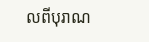លពីបុរាណ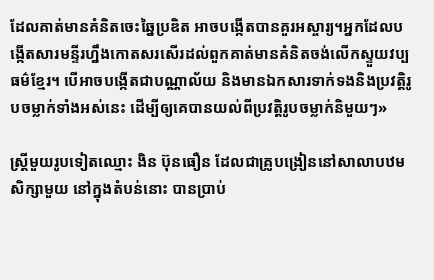ដែលគាត់មានគំនិតចេះឆ្នៃប្រឌិត អាចបង្កើតបានគួរអស្ចារ្យ។អ្នកដែលបង្កើតសារមន្ទីរហ្នឹងកោតសរសើរដល់ពួកគាត់មានគំនិតចង់លើកស្ទួយវប្បធម៌ខ្មែរ។ បើអាចបង្កើតជាបណ្ណាល័យ និងមានឯកសារទាក់ទងនិងប្រវត្តិរូបចម្លាក់ទាំងអស់នេះ ដើម្បីឲ្យគេបានយល់ពីប្រវត្តិរូបចម្លាក់និមួយៗ»

ស្ត្រីមួយរូបទៀតឈ្មោះ ងិន ប៊ុនធឿន ដែលជាគ្រូបង្រៀននៅសាលាបឋមសិក្សាមួយ នៅក្នុងតំបន់នោះ បានប្រាប់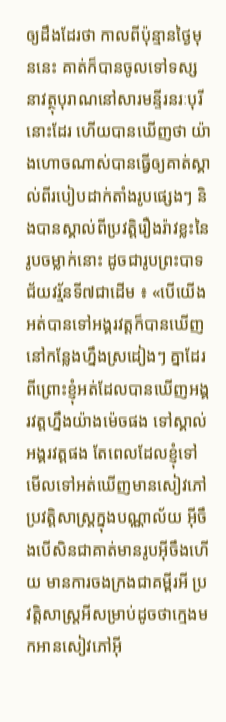ឲ្យដឹងដែរថា កាលពីប៉ុន្មានថ្ងៃមុននេះ គាត់ក៏បានចូលទៅទស្សនាវត្ថុបុរាណនៅសារមន្ទីរនរៈបុរីនោះដែរ ហើយបានឃើញថា យ៉ាងហោចណាស់បានធ្វើឲ្យគាត់ស្គាល់ពីរបៀបដាក់តាំងរូបផ្សេងៗ និងបានស្គាល់ពីប្រវត្តិរឿងរ៉ាវខ្លះនៃរូបចម្លាក់នោះ ដូចជារូបព្រះបាទជ័យវរ្ម័នទី៧ជាដើម ៖ «បើយើងអត់បានទៅអង្គរវត្តក៏បានឃើញនៅកន្លែងហ្នឹងស្រដៀងៗ គ្នាដែរ ពីព្រោះខ្ញុំអត់ដែលបានឃើញអង្គរវត្តហ្នឹងយ៉ាងម៉េចផង ទៅស្គាល់អង្គរវត្តផង តែពេលដែលខ្ញុំទៅមើលទៅអត់ឃើញមានសៀវភៅប្រវត្តិសាស្ត្រក្នុងបណ្ណាល័យ អ៊ីចឹងបើសិនជាគាត់មានរូបអ៊ីចឹងហើយ មានការចងក្រងជាគម្ពីរអី ប្រវត្តិសាស្ត្រអីសម្រាប់ដូចថាក្មេងមកអានសៀវភៅអ៊ី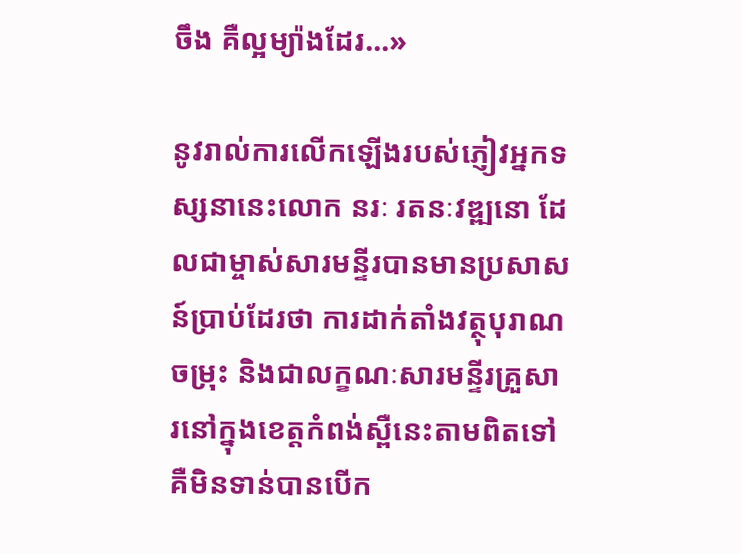ចឹង គឺល្អម្យ៉ាងដែរ...»

នូវរាល់ការលើកឡើងរបស់ភ្ញៀវអ្នកទស្សនានេះលោក នរៈ រតនៈវឌ្ឍនោ ដែលជាម្ចាស់សារមន្ទីរបានមានប្រសាសន៍ប្រាប់ដែរថា ការដាក់តាំងវត្ថុបុរាណចម្រុះ និងជាលក្ខណៈសារមន្ទីរគ្រួសារនៅក្នុងខេត្តកំពង់ស្ពឺនេះតាមពិតទៅ គឺមិនទាន់បានបើក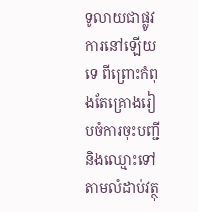ទូលាយជាផ្លូវការនៅឡើយទេ ពីព្រោះកំពុងតែគ្រោងរៀបចំការចុះបញ្ជី និងឈ្មោះទៅតាមលំដាប់វត្ថុ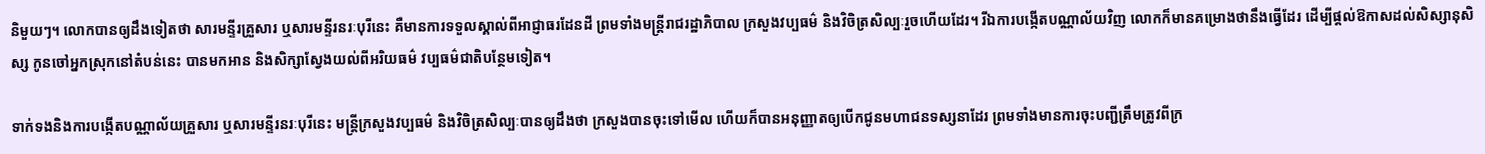និមួយៗ។ លោកបានឲ្យដឹងទៀតថា សារមន្ទីរគ្រួសារ ឬសារមន្ទីរនរៈបុរីនេះ គឺមានការទទួលស្គាល់ពីអាជ្ញាធរដែនដី ព្រមទាំងមន្ត្រីរាជរដ្ឋាភិបាល ក្រសួងវប្បធម៌ និងវិចិត្រសិល្បៈរួចហើយដែរ។ រីឯការបង្កើតបណ្ណាល័យវិញ លោកក៏មានគម្រោងថានឹងធ្វើដែរ ដើម្បីផ្ដល់ឱកាសដល់សិស្សានុសិស្ស កូនចៅអ្នកស្រុកនៅតំបន់នេះ បានមកអាន និងសិក្សាស្វែងយល់ពីអរិយធម៌ វប្បធម៌ជាតិបន្ថែមទៀត។

ទាក់ទងនិងការបង្កើតបណ្ណាល័យគ្រួសារ ឬសារមន្ទីរនរៈបុរីនេះ មន្ត្រីក្រសួងវប្បធម៌ និងវិចិត្រសិល្បៈបានឲ្យដឹងថា ក្រសួងបានចុះទៅមើល ហើយក៏បានអនុញ្ញាតឲ្យបើកជូនមហាជនទស្សនាដែរ ព្រមទាំងមានការចុះបញ្ជីត្រឹមត្រូវពីក្រ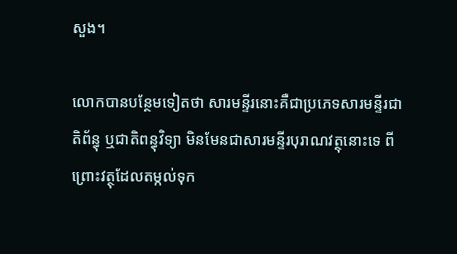សួង។

លោកបានបន្ថែមទៀតថា សារមន្ទីរនោះគឺជាប្រភេទសារមន្ទីរជាតិព័ន្ធុ ឬជាតិពន្ធុវិទ្យា មិនមែនជាសារមន្ទីរបុរាណវត្ថុនោះទេ ពីព្រោះវត្ថុដែលតម្កល់ទុក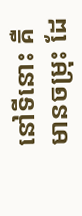នៅទីនោះ គឺមានចម្រុះ ដែ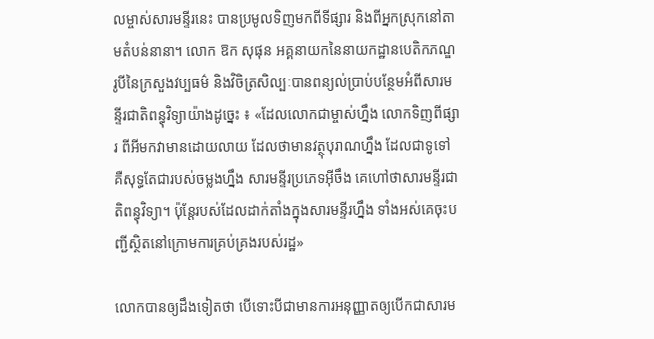លម្ចាស់សារមន្ទីរនេះ បានប្រមូលទិញមកពីទីផ្សារ និងពីអ្នកស្រុកនៅតាមតំបន់នានា។ លោក ឱក សុផុន អគ្គនាយកនៃនាយកដ្ឋានបេតិកភណ្ឌរូបីនៃក្រសួងវប្បធម៌ និងវិចិត្រសិល្បៈបានពន្យល់ប្រាប់បន្ថែមអំពីសារមន្ទីរជាតិពន្ធុវិទ្យាយ៉ាងដូច្នេះ ៖ «ដែលលោកជាម្ចាស់ហ្នឹង លោកទិញពីផ្សារ ពីអីមកវាមានដោយលាយ ដែលថាមានវត្ថុបុរាណហ្នឹង ដែលជាទូទៅ គឺសុទ្ធតែជារបស់ចម្លងហ្នឹង សារមន្ទីរប្រភេទអ៊ីចឹង គេហៅថាសារមន្ទីរជាតិពន្ធុវិទ្យា។ ប៉ុន្តែរបស់ដែលដាក់តាំងក្នុងសារមន្ទីរហ្នឹង ទាំងអស់គេចុះបញ្ជីស្ថិតនៅក្រោមការគ្រប់គ្រងរបស់រដ្ឋ»

លោកបានឲ្យដឹងទៀតថា បើទោះបីជាមានការអនុញ្ញាតឲ្យបើកជាសារម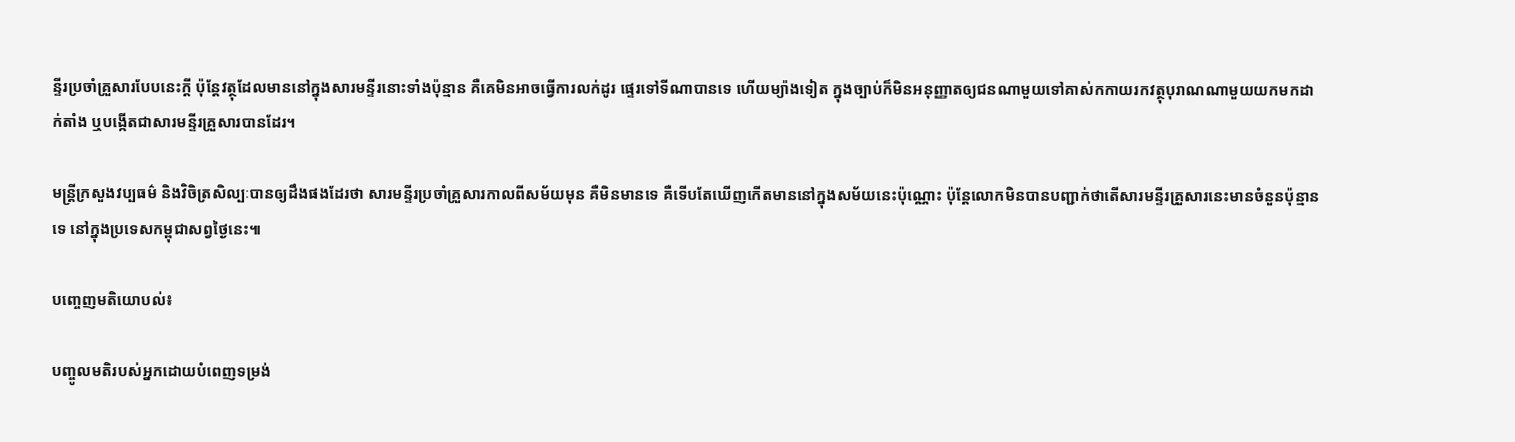ន្ទីរប្រចាំគ្រួសារបែបនេះក្ដី ប៉ុន្តែវត្ថុដែលមាននៅក្នុងសារមន្ទីរនោះទាំងប៉ុន្មាន គឺគេមិនអាចធ្វើការលក់ដូរ ផ្ទេរទៅទីណាបានទេ ហើយម្យ៉ាងទៀត ក្នុងច្បាប់ក៏មិនអនុញ្ញាតឲ្យជនណាមួយទៅគាស់កកាយរកវត្ថុបុរាណណាមួយយកមកដាក់តាំង ឬបង្កើតជាសារមន្ទីរគ្រួសារបានដែរ។

មន្ត្រីក្រសួងវប្បធម៌ និងវិចិត្រសិល្បៈបានឲ្យដឹងផងដែរថា សារមន្ទីរប្រចាំគ្រួសារកាលពីសម័យមុន គឺមិនមានទេ គឺទើបតែឃើញកើតមាននៅក្នុងសម័យនេះប៉ុណ្ណោះ ប៉ុន្តែលោកមិនបានបញ្ជាក់ថាតើសារមន្ទីរគ្រួសារនេះមានចំនួនប៉ុន្មានទេ នៅក្នុងប្រទេសកម្ពុជាសព្វថ្ងៃនេះ៕

បញ្ចេញមតិយោបល់៖

បញ្ចូលមតិរបស់អ្នកដោយបំពេញទម្រង់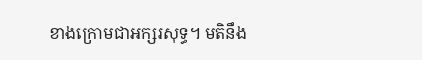ខាងក្រោមជាអក្សរសុទ្ធ។ មតិនឹង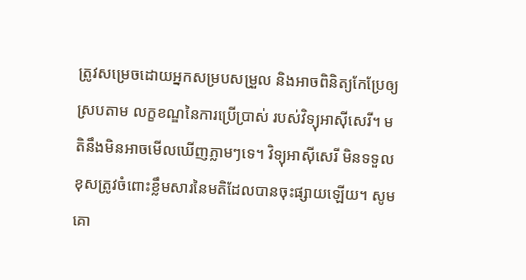ត្រូវសម្រេចដោយអ្នកសម្របសម្រួល និងអាចពិនិត្យកែប្រែឲ្យស្របតាម លក្ខខណ្ឌនៃការប្រើប្រាស់ របស់វិទ្យុអាស៊ីសេរី។ មតិនឹងមិនអាចមើលឃើញភ្លាមៗទេ។ វិទ្យុអាស៊ីសេរី មិនទទួលខុសត្រូវចំពោះខ្លឹមសារនៃមតិដែលបានចុះផ្សាយឡើយ។ សូមគោ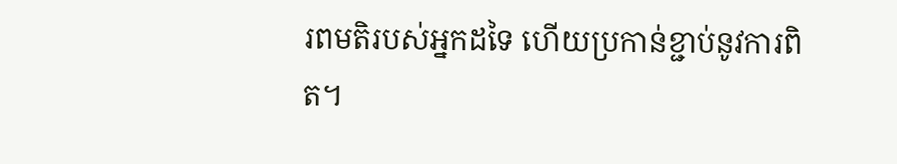រពមតិរបស់អ្នកដទៃ ហើយប្រកាន់ខ្ជាប់នូវការពិត។